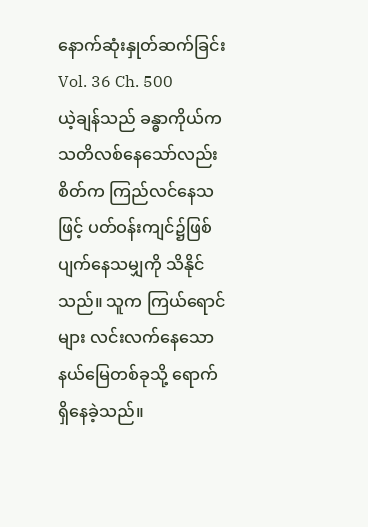နောက်ဆုံးနှုတ်ဆက်ခြင်း
Vol. 36 Ch. 500
ယဲ့ချန်သည် ခန္ဓာကိုယ်က သတိလစ်နေသော်လည်း စိတ်က ကြည်လင်နေသဖြင့် ပတ်ဝန်းကျင်၌ဖြစ်ပျက်နေသမျှကို သိနိုင်သည်။ သူက ကြယ်ရောင်များ လင်းလက်နေသော နယ်မြေတစ်ခုသို့ ရောက်ရှိနေခဲ့သည်။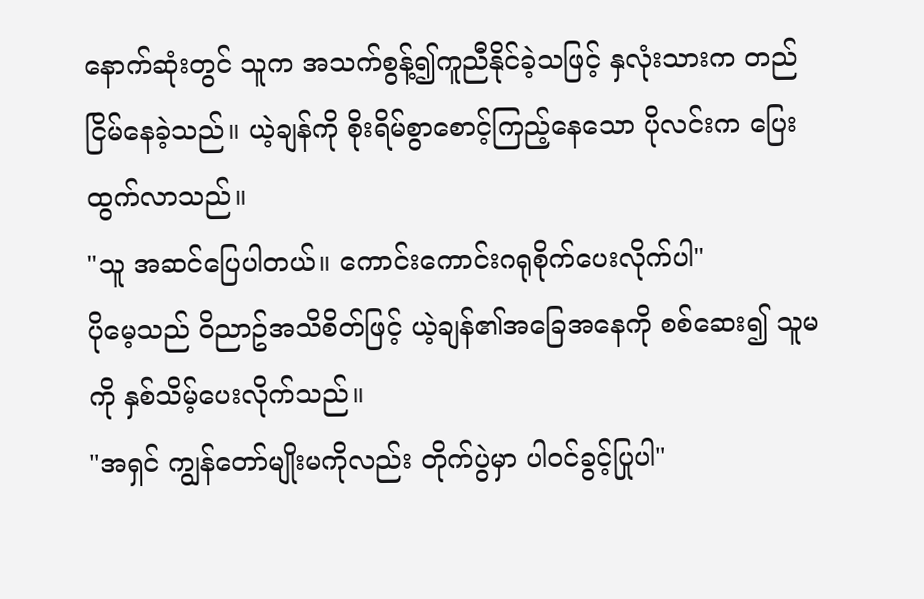နောက်ဆုံးတွင် သူက အသက်စွန့်၍ကူညီနိုင်ခဲ့သဖြင့် နှလုံးသားက တည်ငြိမ်နေခဲ့သည်။ ယဲ့ချန်ကို စိုးရိမ်စွာစောင့်ကြည့်နေသော ပိုလင်းက ပြေးထွက်လာသည်။
"သူ အဆင်ပြေပါတယ်။ ကောင်းကောင်းဂရုစိုက်ပေးလိုက်ပါ"
ပိုမေ့သည် ဝိညာဥ်အသိစိတ်ဖြင့် ယဲ့ချန်၏အခြေအနေကို စစ်ဆေး၍ သူမကို နှစ်သိမ့်ပေးလိုက်သည်။
"အရှင် ကျွန်တော်မျိုးမကိုလည်း တိုက်ပွဲမှာ ပါဝင်ခွင့်ပြုပါ"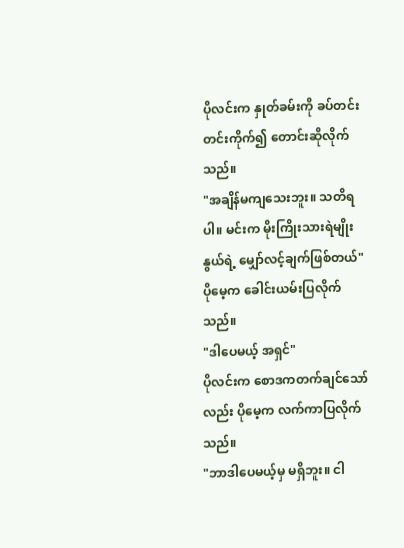ပိုလင်းက နှုတ်ခမ်းကို ခပ်တင်းတင်းကိုက်၍ တောင်းဆိုလိုက်သည်။
"အချိန်မကျသေးဘူး။ သတိရပါ။ မင်းက မိုးကြိုးသားရဲမျိုးနွယ်ရဲ့ မျှော်လင့်ချက်ဖြစ်တယ်"
ပိုမေ့က ခေါင်းယမ်းပြလိုက်သည်။
"ဒါပေမယ့် အရှင်"
ပိုလင်းက စောဒကတက်ချင်သော်လည်း ပိုမေ့က လက်ကာပြလိုက်သည်။
"ဘာဒါပေမယ့်မှ မရှိဘူး။ ငါ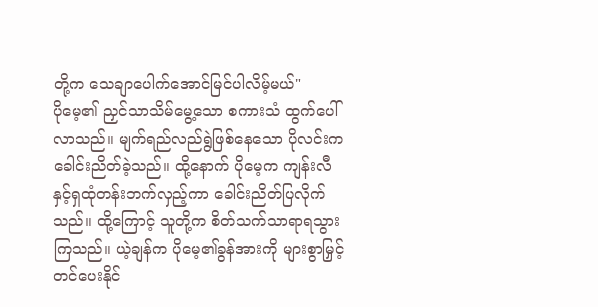တို့က သေချာပေါက်အောင်မြင်ပါလိမ့်မယ်"
ပိုမေ့၏ ညှင်သာသိမ်မွေ့သော စကားသံ ထွက်ပေါ်လာသည်။ မျက်ရည်လည်ရွဲဖြစ်နေသော ပိုလင်းက ခေါင်းညိတ်ခဲ့သည်။ ထို့နောက် ပိုမေ့က ကျန်းလီနှင့်ရှထုံတန်းဘက်လှည့်ကာ ခေါင်းညိတ်ပြလိုက်သည်။ ထို့ကြောင့် သူတို့က စိတ်သက်သာရာရသွားကြသည်။ ယဲ့ချန်က ပိုမေ့၏ခွန်အားကို များစွာမြှင့်တင်ပေးနိုင်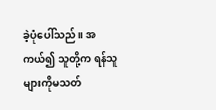ခဲ့ပုံပေါ်သည်။ အကယ်၍ သူတို့က ရန်သူများကိုမသတ်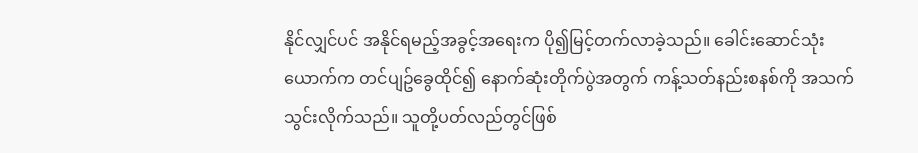နိုင်လျှင်ပင် အနိုင်ရမည့်အခွင့်အရေးက ပို၍မြင့်တက်လာခဲ့သည်။ ခေါင်းဆောင်သုံးယောက်က တင်ပျဥ်ခွေထိုင်၍ နောက်ဆုံးတိုက်ပွဲအတွက် ကန့်သတ်နည်းစနစ်ကို အသက်သွင်းလိုက်သည်။ သူတို့ပတ်လည်တွင်ဖြစ်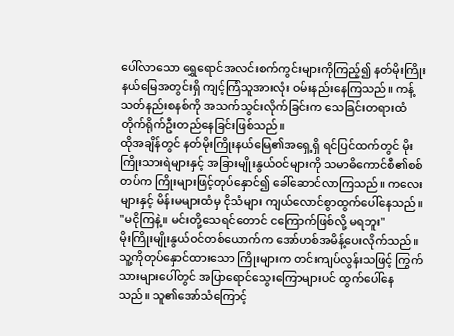ပေါ်လာသော ရွှေရောင်အလင်းစက်ကွင်းများကိုကြည့်၍ နတ်မိုးကြိုးနယ်မြေအတွင်းရှိ ကျင့်ကြံသူအားလုံး ဝမ်းနည်းနေကြသည်။ ကန့်သတ်နည်းစနစ်ကို အသက်သွင်းလိုက်ခြင်းက သေခြင်းတရားထံ တိုက်ရိုက်ဦးတည်နေခြင်းဖြစ်သည်။
ထိုအချိန်တွင် နတ်မိုးကြိုးနယ်မြေ၏အရှေ့ရှိ ရင်ပြင်ထက်တွင် မိုးကြိုးသားရဲများနှင့် အခြားမျိုးနွယ်ဝင်များကို သမာဓိကောင်စီ၏စစ်တပ်က ကြိုးများဖြင့်တုပ်နှောင်၍ ခေါ်ဆောင်လာကြသည်။ ကလေးများနှင့် မိန်းမများထံမှ ငိုသံများ ကျယ်လောင်စွာထွက်ပေါ်နေသည်။
"မငိုကြနဲ့။ မင်းတို့သေရင်တောင် ငကြောက်ဖြစ်လို့ မရဘူး"
မိုးကြိုးမျိုးနွယ်ဝင်တစ်ယောက်က အော်ဟစ်အမိန့်ပေးလိုက်သည်။ သူ့ကိုတုပ်နှောင်ထားသော ကြိုးများက တင်းကျပ်လွန်းသဖြင့် ကြွက်သားများပေါ်တွင် အပြာရောင်သွေးကြောများပင် ထွက်ပေါ်နေသည်။ သူ၏အော်သံကြောင့်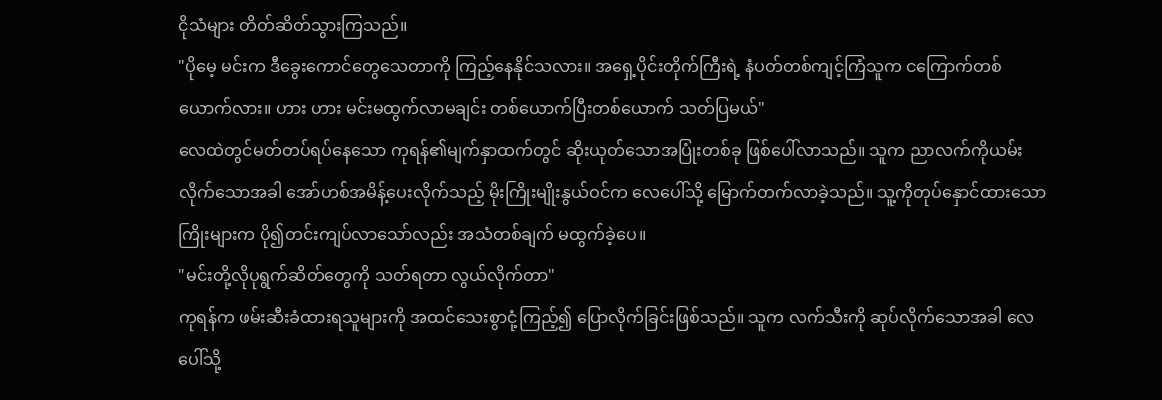ငိုသံများ တိတ်ဆိတ်သွားကြသည်။
"ပိုမေ့ မင်းက ဒီခွေးကောင်တွေသေတာကို ကြည့်နေနိုင်သလား။ အရှေ့ပိုင်းတိုက်ကြီးရဲ့ နံပတ်တစ်ကျင့်ကြံသူက ငကြောက်တစ်ယောက်လား။ ဟား ဟား မင်းမထွက်လာမချင်း တစ်ယောက်ပြီးတစ်ယောက် သတ်ပြမယ်"
လေထဲတွင်မတ်တပ်ရပ်နေသော ကုရန်၏မျက်နှာထက်တွင် ဆိုးယုတ်သောအပြုံးတစ်ခု ဖြစ်ပေါ်လာသည်။ သူက ညာလက်ကိုယမ်းလိုက်သောအခါ အော်ဟစ်အမိန့်ပေးလိုက်သည့် မိုးကြိုးမျိုးနွယ်ဝင်က လေပေါ်သို့ မြောက်တက်လာခဲ့သည်။ သူ့ကိုတုပ်နှောင်ထားသော ကြိုးများက ပို၍တင်းကျပ်လာသော်လည်း အသံတစ်ချက် မထွက်ခဲ့ပေ။
"မင်းတို့လိုပုရွက်ဆိတ်တွေကို သတ်ရတာ လွယ်လိုက်တာ"
ကုရန်က ဖမ်းဆီးခံထားရသူများကို အထင်သေးစွာငုံ့ကြည့်၍ ပြောလိုက်ခြင်းဖြစ်သည်။ သူက လက်သီးကို ဆုပ်လိုက်သောအခါ လေပေါ်သို့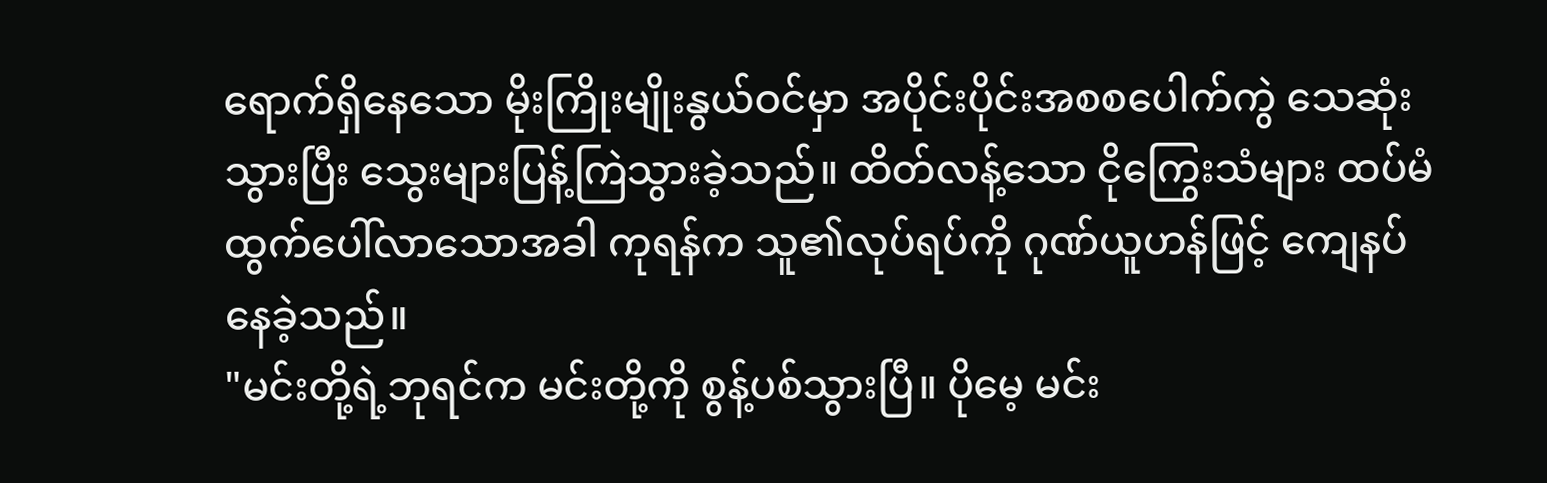ရောက်ရှိနေသော မိုးကြိုးမျိုးနွယ်ဝင်မှာ အပိုင်းပိုင်းအစစပေါက်ကွဲ သေဆုံးသွားပြီး သွေးများပြန့်ကြဲသွားခဲ့သည်။ ထိတ်လန့်သော ငိုကြွေးသံများ ထပ်မံထွက်ပေါ်လာသောအခါ ကုရန်က သူ၏လုပ်ရပ်ကို ဂုဏ်ယူဟန်ဖြင့် ကျေနပ်နေခဲ့သည်။
"မင်းတို့ရဲ့ဘုရင်က မင်းတို့ကို စွန့်ပစ်သွားပြီ။ ပိုမေ့ မင်း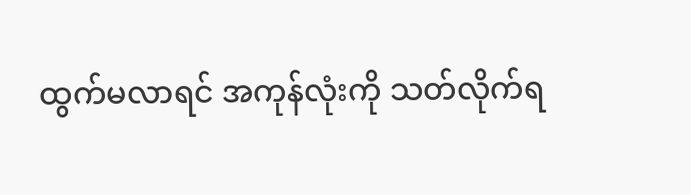ထွက်မလာရင် အကုန်လုံးကို သတ်လိုက်ရ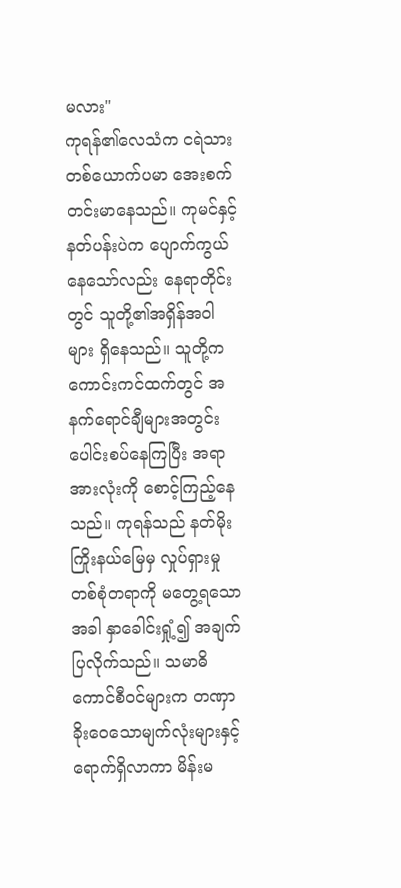မလား"
ကုရန်၏လေသံက ငရဲသားတစ်ယောက်ပမာ အေးစက်တင်းမာနေသည်။ ကုမင်နှင့် နတ်ပန်းပဲက ပျောက်ကွယ်နေသော်လည်း နေရာတိုင်းတွင် သူတို့၏အရှိန်အဝါများ ရှိနေသည်။ သူတို့က ကောင်းကင်ထက်တွင် အနက်ရောင်ချီများအတွင်း ပေါင်းစပ်နေကြပြီး အရာအားလုံးကို စောင့်ကြည့်နေသည်။ ကုရန်သည် နတ်မိုးကြိုးနယ်မြေမှ လှုပ်ရှားမှုတစ်စုံတရာကို မတွေ့ရသောအခါ နှာခေါင်းရှုံ့၍ အချက်ပြလိုက်သည်။ သမာဓိကောင်စီဝင်များက တဏှာခိုးဝေသောမျက်လုံးများနှင့် ရောက်ရှိလာကာ မိန်းမ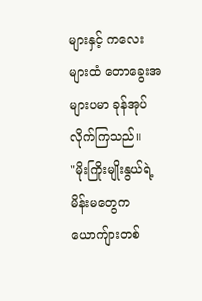များနှင့် ကလေးများထံ တောခွေးအများပမာ ခုန်အုပ်လိုက်ကြသည်။
"မိုးကြိုးမျိုးနွယ်ရဲ့မိန်းမတွေက ယောကျ်ားတစ်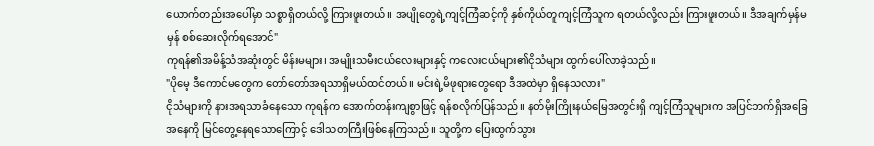ယောက်တည်းအပေါ်မှာ သစ္စာရှိတယ်လို့ ကြားဖူးတယ်။ အပျိုတွေရဲ့ကျင့်ကြံဆင့်ကို နှစ်ကိုယ်တူကျင့်ကြံသူက ရတယ်လို့လည်း ကြားဖူးတယ်။ ဒီအချက်မှန်မမှန် စစ်ဆေးလိုက်ရအောင်"
ကုရန်၏အမိန့်သံအဆုံးတွင် မိန်းမများ၊ အမျိုးသမီးငယ်လေးများနှင့် ကလေးငယ်များ၏ငိုသံများ ထွက်ပေါ်လာခဲ့သည်။
"ပိုမေ့ ဒီကောင်မတွေက တော်တော်အရသာရှိမယ်ထင်တယ်။ မင်းရဲ့မိဖုရားတွေရော ဒီအထဲမှာ ရှိနေသလား"
ငိုသံများကို နားအရသာခံနေသော ကုရန်က အောက်တန်းကျစွာဖြင့် ရန်စလိုက်ပြန်သည်။ နတ်မိုးကြိုးနယ်မြေအတွင်းရှိ ကျင့်ကြံသူများက အပြင်ဘက်ရှိအခြေအနေကို မြင်တွေ့နေရသောကြောင့် ဒေါသတကြီးဖြစ်နေကြသည်။ သူတို့က ပြေးထွက်သွား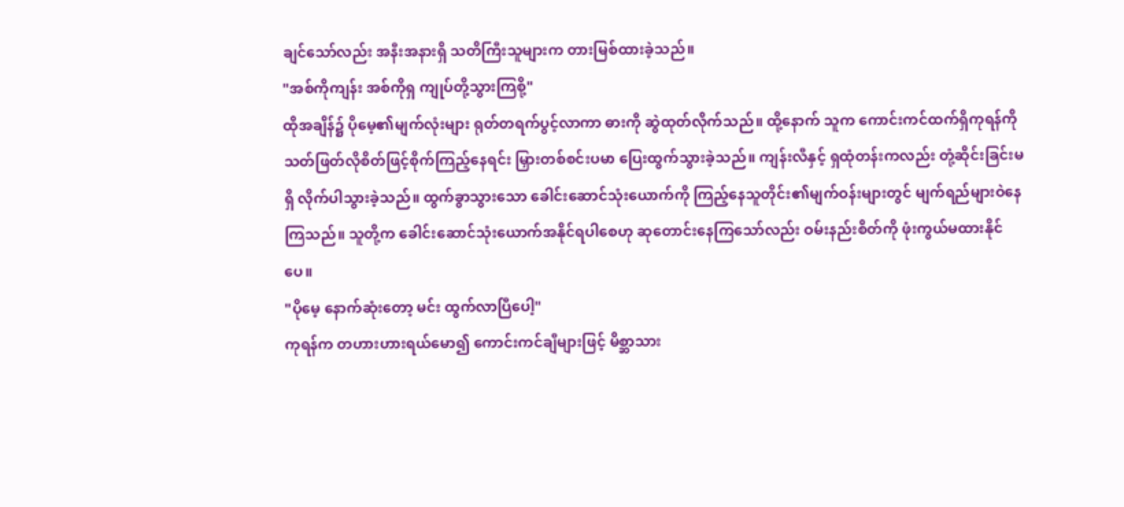ချင်သော်လည်း အနီးအနားရှိ သတိကြီးသူများက တားမြစ်ထားခဲ့သည်။
"အစ်ကိုကျန်း အစ်ကိုရှ ကျုပ်တို့သွားကြစို့"
ထိုအချိန်၌ ပိုမေ့၏မျက်လုံးများ ရုတ်တရက်ပွင့်လာကာ ဓားကို ဆွဲထုတ်လိုက်သည်။ ထို့နောက် သူက ကောင်းကင်ထက်ရှိကုရန်ကို သတ်ဖြတ်လိုစိတ်ဖြင့်စိုက်ကြည့်နေရင်း မြှားတစ်စင်းပမာ ပြေးထွက်သွားခဲ့သည်။ ကျန်းလီနှင့် ရှထုံတန်းကလည်း တုံ့ဆိုင်းခြင်းမရှိ လိုက်ပါသွားခဲ့သည်။ ထွက်ခွာသွားသော ခေါင်းဆောင်သုံးယောက်ကို ကြည့်နေသူတိုင်း၏မျက်ဝန်းများတွင် မျက်ရည်များဝဲနေကြသည်။ သူတို့က ခေါင်းဆောင်သုံးယောက်အနိုင်ရပါစေဟု ဆုတောင်းနေကြသော်လည်း ဝမ်းနည်းစိတ်ကို ဖုံးကွယ်မထားနိုင်ပေ။
"ပိုမေ့ နောက်ဆုံးတော့ မင်း ထွက်လာပြီပေါ့"
ကုရန်က တဟားဟားရယ်မော၍ ကောင်းကင်ချီများဖြင့် မိစ္ဆာသား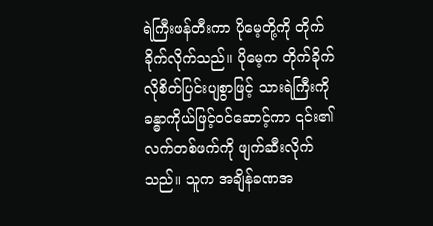ရဲကြီးဖန်တီးကာ ပိုမေ့တို့ကို တိုက်ခိုက်လိုက်သည်။ ပိုမေ့က တိုက်ခိုက်လိုစိတ်ပြင်းပျစွာဖြင့် သားရဲကြီးကို ခန္ဓာကိုယ်ဖြင့်ဝင်ဆောင့်ကာ ၎င်း၏လက်တစ်ဖက်ကို ဖျက်ဆီးလိုက်သည်။ သူက အချိန်ခဏအ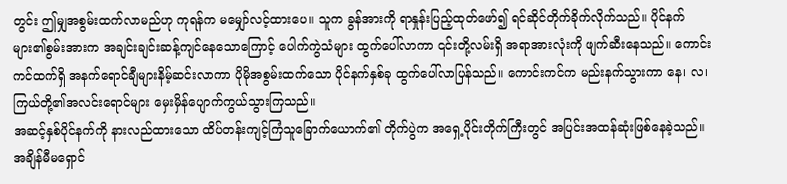တွင်း ဤမျှအစွမ်းထက်လာမည်ဟု ကုရန်က မမျှော်လင့်ထားပေ။ သူက ခွန်အားကို ရာနှုန်းပြည့်ထုတ်ဖော်၍ ရင်ဆိုင်တိုက်ခိုက်လိုက်သည်။ ပိုင်နက်များ၏စွမ်းအားက အချင်းချင်းဆန့်ကျင်နေသောကြောင့် ပေါက်ကွဲသံများ ထွက်ပေါ်လာကာ ၎င်းတို့လမ်းရှိ အရာအားလုံးကို ဖျက်ဆီးနေသည်။ ကောင်းကင်ထက်ရှိ အနက်ရောင်ချီများနိမ့်ဆင်းလာကာ ပိုမိုအစွမ်းထက်သော ပိုင်နက်နှစ်ခု ထွက်ပေါ်လာပြန်သည်။ ကောင်းကင်က မည်းနက်သွားကာ နေ၊ လ၊ ကြယ်တို့၏အလင်းရောင်များ မှေးမှိန်ပျောက်ကွယ်သွားကြသည်။
အဆင့်နှစ်ပိုင်နက်ကို နားလည်ထားသော ထိပ်တန်းကျင့်ကြံသူခြောက်ယောက်၏ တိုက်ပွဲက အရှေ့ပိုင်းတိုက်ကြီးတွင် အပြင်းအထန်ဆုံးဖြစ်နေခဲ့သည်။ အချိန်မီမရှောင်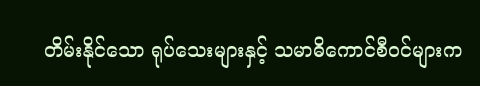တိမ်းနိုင်သော ရုပ်သေးများနှင့် သမာဓိကောင်စီဝင်များက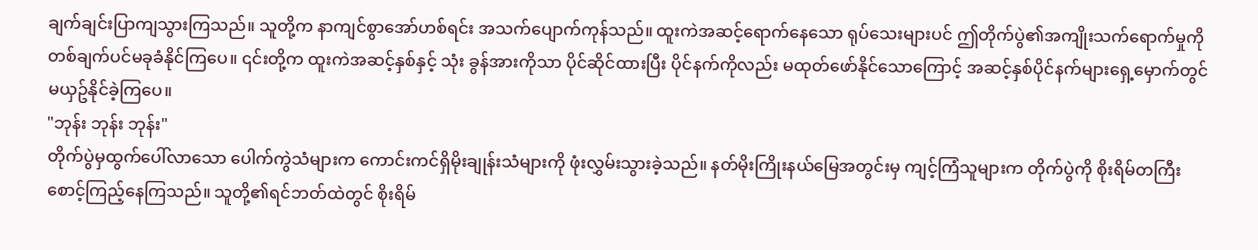ချက်ချင်းပြာကျသွားကြသည်။ သူတို့က နာကျင်စွာအော်ဟစ်ရင်း အသက်ပျောက်ကုန်သည်။ ထူးကဲအဆင့်ရောက်နေသော ရုပ်သေးများပင် ဤတိုက်ပွဲ၏အကျိုးသက်ရောက်မှုကို တစ်ချက်ပင်မခုခံနိုင်ကြပေ။ ၎င်းတို့က ထူးကဲအဆင့်နှစ်နှင့် သုံး ခွန်အားကိုသာ ပိုင်ဆိုင်ထားပြီး ပိုင်နက်ကိုလည်း မထုတ်ဖော်နိုင်သောကြောင့် အဆင့်နှစ်ပိုင်နက်များရှေ့မှောက်တွင် မယှဥ်နိုင်ခဲ့ကြပေ။
"ဘုန်း ဘုန်း ဘုန်း"
တိုက်ပွဲမှထွက်ပေါ်လာသော ပေါက်ကွဲသံများက ကောင်းကင်ရှိမိုးချုန်းသံများကို ဖုံးလွှမ်းသွားခဲ့သည်။ နတ်မိုးကြိုးနယ်မြေအတွင်းမှ ကျင့်ကြံသူများက တိုက်ပွဲကို စိုးရိမ်တကြီးစောင့်ကြည့်နေကြသည်။ သူတို့၏ရင်ဘတ်ထဲတွင် စိုးရိမ်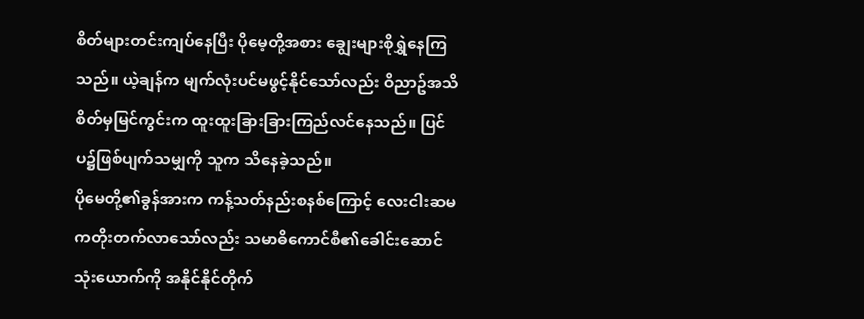စိတ်များတင်းကျပ်နေပြီး ပိုမေ့တို့အစား ချွေးများစိုရွှဲနေကြသည်။ ယဲ့ချန်က မျက်လုံးပင်မဖွင့်နိုင်သော်လည်း ဝိညာဥ်အသိစိတ်မှမြင်ကွင်းက ထူးထူးခြားခြားကြည်လင်နေသည်။ ပြင်ပ၌ဖြစ်ပျက်သမျှကို သူက သိနေခဲ့သည်။
ပိုမေတို့၏ခွန်အားက ကန့်သတ်နည်းစနစ်ကြောင့် လေးငါးဆမကတိုးတက်လာသော်လည်း သမာဓိကောင်စီ၏ခေါင်းဆောင်သုံးယောက်ကို အနိုင်နိုင်တိုက်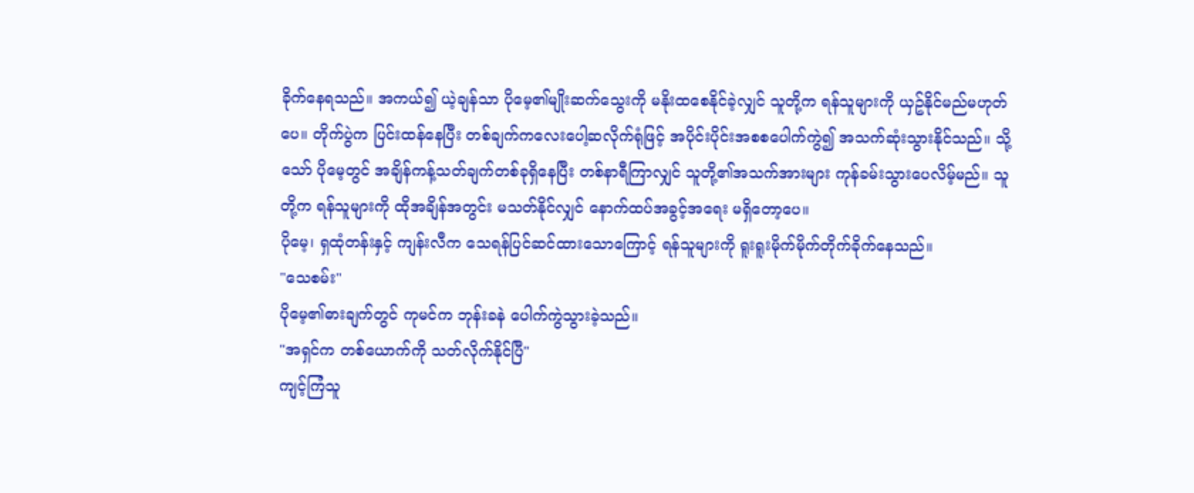ခိုက်နေရသည်။ အကယ်၍ ယဲ့ချန်သာ ပိုမေ့၏မျိုးဆက်သွေးကို မနိုးထစေနိုင်ခဲ့လျှင် သူတို့က ရန်သူများကို ယှဥ်နိုင်မည်မဟုတ်ပေ။ တိုက်ပွဲက ပြင်းထန်နေပြီး တစ်ချက်ကလေးပေါ့ဆလိုက်ရုံဖြင့် အပိုင်းပိုင်းအစစပေါက်ကွဲ၍ အသက်ဆုံးသွားနိုင်သည်။ သို့သော် ပိုမေ့တွင် အချိန်ကန့်သတ်ချက်တစ်ခုရှိနေပြီး တစ်နာရီကြာလျှင် သူတို့၏အသက်အားများ ကုန်ခမ်းသွားပေလိမ့်မည်။ သူတို့က ရန်သူများကို ထိုအချိန်အတွင်း မသတ်နိုင်လျှင် နောက်ထပ်အခွင့်အရေး မရှိတော့ပေ။
ပိုမေ့၊ ရှထုံတန်းနှင့် ကျန်းလီက သေရန်ပြင်ဆင်ထားသောကြောင့် ရန်သူများကို ရူးရူးမိုက်မိုက်တိုက်ခိုက်နေသည်။
"သေစမ်း"
ပိုမေ့၏ဓားချက်တွင် ကုမင်က ဘုန်းခနဲ ပေါက်ကွဲသွားခဲ့သည်။
"အရှင်က တစ်ယောက်ကို သတ်လိုက်နိုင်ပြီ"
ကျင့်ကြံသူ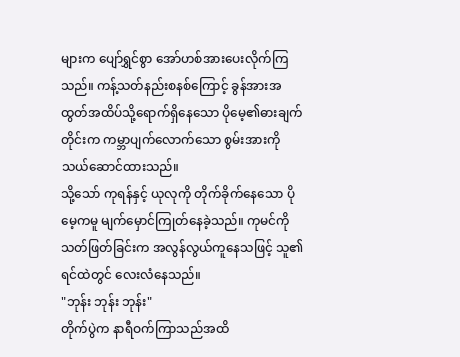များက ပျော်ရွှင်စွာ အော်ဟစ်အားပေးလိုက်ကြသည်။ ကန့်သတ်နည်းစနစ်ကြောင့် ခွန်အားအထွတ်အထိပ်သို့ရောက်ရှိနေသော ပိုမေ့၏ဓားချက်တိုင်းက ကမ္ဘာပျက်လောက်သော စွမ်းအားကို သယ်ဆောင်ထားသည်။
သို့သော် ကုရန်နှင့် ယုလုကို တိုက်ခိုက်နေသော ပိုမေ့ကမူ မျက်မှောင်ကြုတ်နေခဲ့သည်။ ကုမင်ကိုသတ်ဖြတ်ခြင်းက အလွန်လွယ်ကူနေသဖြင့် သူ၏ရင်ထဲတွင် လေးလံနေသည်။
"ဘုန်း ဘုန်း ဘုန်း"
တိုက်ပွဲက နာရီဝက်ကြာသည်အထိ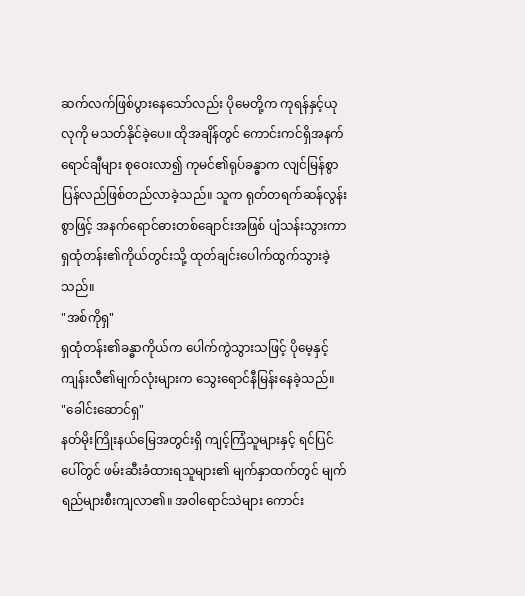ဆက်လက်ဖြစ်ပွားနေသော်လည်း ပိုမေတို့က ကုရန်နှင့်ယုလုကို မသတ်နိုင်ခဲ့ပေ။ ထိုအချိန်တွင် ကောင်းကင်ရှိအနက်ရောင်ချီများ စုဝေးလာ၍ ကုမင်၏ရုပ်ခန္ဓာက လျင်မြန်စွာ ပြန်လည်ဖြစ်တည်လာခဲ့သည်။ သူက ရုတ်တရက်ဆန်လွန်းစွာဖြင့် အနက်ရောင်ဓားတစ်ချောင်းအဖြစ် ပျံသန်းသွားကာ ရှထုံတန်း၏ကိုယ်တွင်းသို့ ထုတ်ချင်းပေါက်ထွက်သွားခဲ့သည်။
"အစ်ကိုရှ"
ရှထုံတန်း၏ခန္ဓာကိုယ်က ပေါက်ကွဲသွားသဖြင့် ပိုမေ့နှင့် ကျန်းလီ၏မျက်လုံးများက သွေးရောင်နီမြန်းနေခဲ့သည်။
"ခေါင်းဆောင်ရှ"
နတ်မိုးကြိုးနယ်မြေအတွင်းရှိ ကျင့်ကြံသူများနှင့် ရင်ပြင်ပေါ်တွင် ဖမ်းဆီးခံထားရသူများ၏ မျက်နှာထက်တွင် မျက်ရည်များစီးကျလာ၏။ အဝါရောင်သဲများ ကောင်း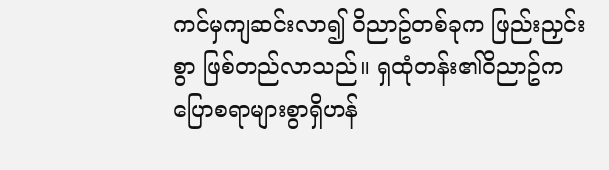ကင်မှကျဆင်းလာ၍ ဝိညာဥ်တစ်ခုက ဖြည်းညှင်းစွာ ဖြစ်တည်လာသည်။ ရှထုံတန်း၏ဝိညာဥ်က ပြောစရာများစွာရှိဟန်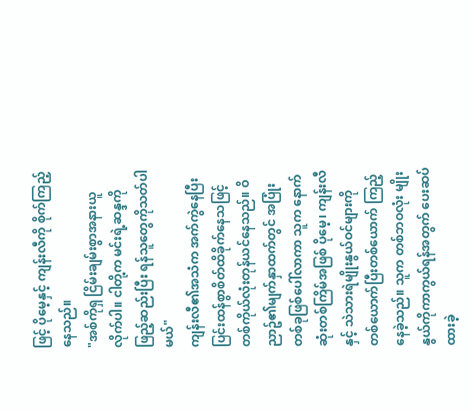ဖြင့် ပိုမေ့နှင့် ကျန်းလီကို စိုက်ကြည့်နေသည်။
"အစ်ကိုရှ ငြိမ်းချမ်းစွာအနားယူလိုက်ပါ။ ငါတို့က မင်းရဲ့ဆန္ဒကိုဖြည့်ဆည်းပြီး ရန်သူတွေကိုသတ်ပါမယ်"
ကျန်းလီ၏အသံက အက်ကွဲနေပြီး ပြင်းထန်စွာစိတ်ထိခိုက်နေသဖြင့် တစ်ကိုယ်လုံးတုန်ယင်နေသည်။ ဝိညာဥ်၏မျက်နှာထက်တွင် အပြုံးတစ်ခုဖြစ်ပေါ်လာကာ သူက နောက်ဆုံးတစ်ကြိမ်အဖြစ် ပိုမေ့၊ ကျန်းလီနှင့် သဲသားရဲမျိုးနွယ်ဝင်များကို တစ်ယောက်ပြီးတစ်ယောက် ကြည့်နေခဲ့သည်။ သူက တစ်ဘဝလုံး မျိုးနွယ်ကိုကာကွယ်ရန်အတွက် ပေးဆပ်ထားခဲ့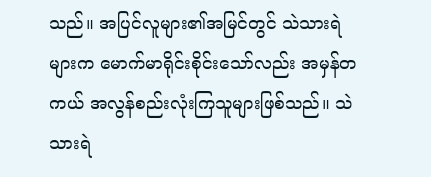သည်။ အပြင်လူများ၏အမြင်တွင် သဲသားရဲများက မောက်မာရိုင်းစိုင်းသော်လည်း အမှန်တကယ် အလွန်စည်းလုံးကြသူများဖြစ်သည်။ သဲသားရဲ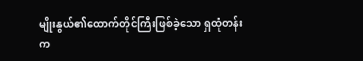မျိုးနွယ်၏ထောက်တိုင်ကြီးဖြစ်ခဲ့သော ရှထုံတန်းက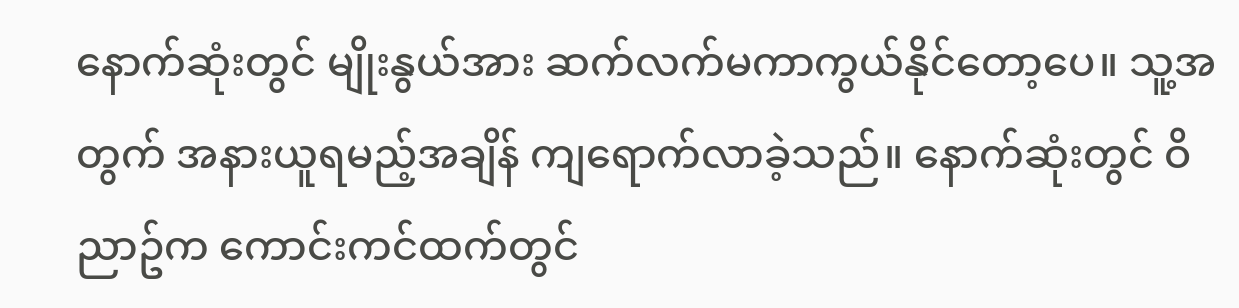နောက်ဆုံးတွင် မျိုးနွယ်အား ဆက်လက်မကာကွယ်နိုင်တော့ပေ။ သူ့အတွက် အနားယူရမည့်အချိန် ကျရောက်လာခဲ့သည်။ နောက်ဆုံးတွင် ဝိညာဥ်က ကောင်းကင်ထက်တွင်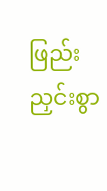ဖြည်းညှင်းစွာ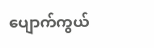ပျောက်ကွယ်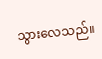သွားလေသည်။